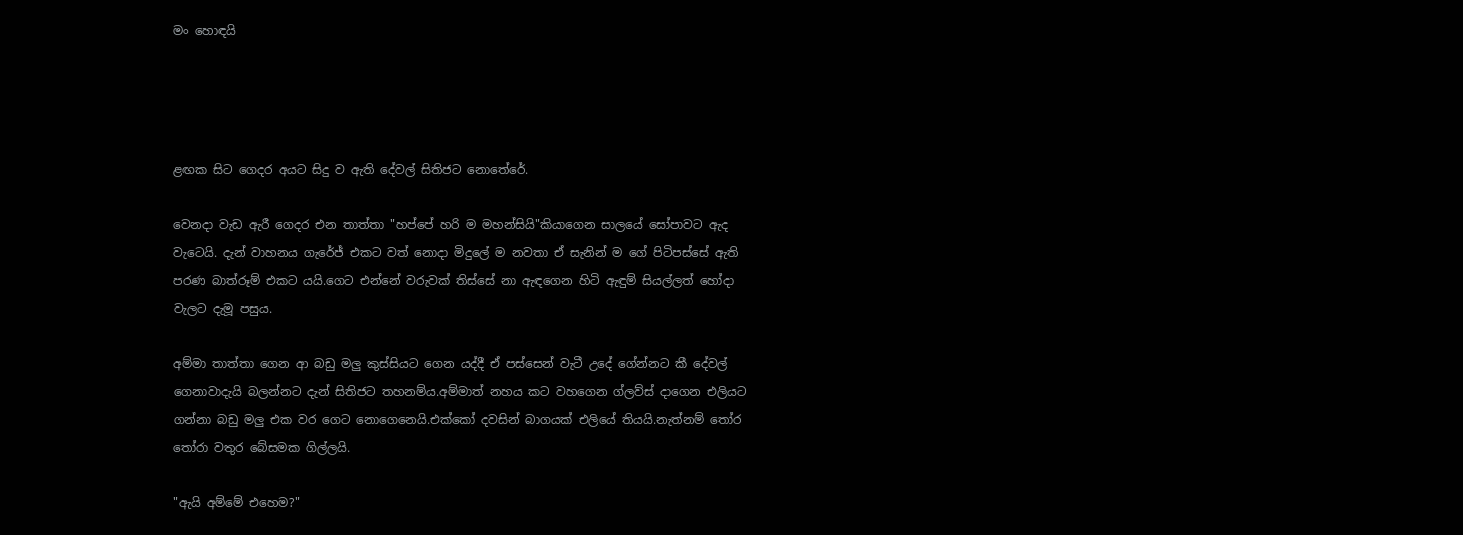මං හොඳයි




ළඟක සිට ගෙදර අයට සිදු ව ඇති දේවල් සිතිජට නොතේරේ.

වෙනදා වැඩ ඇරී ගෙදර එන තාත්තා "හප්පේ හරි ම මහන්සියි"කියාගෙන සාලයේ සෝපාවට ඇද වැටෙයි. දැන් වාහනය ගැරේජ් එකට වත් නොදා මිදුලේ ම නවතා ඒ සැනින් ම ගේ පිටිපස්සේ ඇති පරණ බාත්රූම් එකට යයි.ගෙට එන්නේ වරුවක් තිස්සේ නා ඇඳගෙන හිටි ඇඳුම් සියල්ලත් හෝදා වැලට දැමූ පසුය.

අම්මා තාත්තා ගෙන ආ බඩු මලු කුස්සියට ගෙන යද්දී ඒ පස්සෙන් වැටී උදේ ගේන්නට කී දේවල් ගෙනාවාදැයි බලන්නට දැන් සිතිජට තහනම්ය.අම්මාත් නහය කට වහගෙන ග්ලව්ස් දාගෙන එලියට ගන්නා බඩු මලු එක වර ගෙට නොගෙනෙයි.එක්කෝ දවසින් බාගයක් එලියේ තියයි.නැත්නම් තෝර තෝරා වතුර බේසමක ගිල්ලයි.

"ඇයි අම්මේ එහෙම?"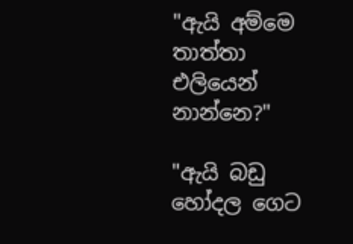"ඇයි අම්මෙ තාත්තා එලියෙන් නාන්නෙ?"

"ඇයි බඩු හෝදල ගෙට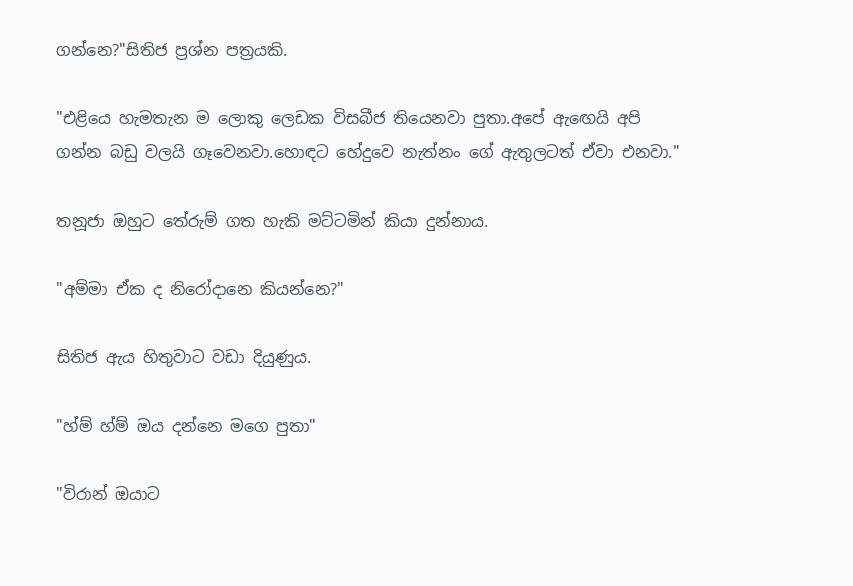ගන්නෙ?"සිතිජ ප්‍රශ්න පත්‍රයකි.

"එළියෙ හැමතැන ම ලොකු ලෙඩක විසබීජ තියෙනවා පුතා.අපේ ඇඟෙයි අපි ගන්න බඩු වලයි ගෑවෙනවා.හොඳට හේදුවෙ නැත්නං ගේ ඇතුලටත් ඒවා එනවා."

තනූජා ඔහුට තේරුම් ගත හැකි මට්ටමින් කියා දුන්නාය.

"අම්මා ඒක ද නිරෝදානෙ කියන්නෙ?"

සිතිජ ඇය හිතුවාට වඩා දියුණුය.

"හ්ම් හ්ම් ඔය දන්නෙ මගෙ පුතා"

"විරාන් ඔයාට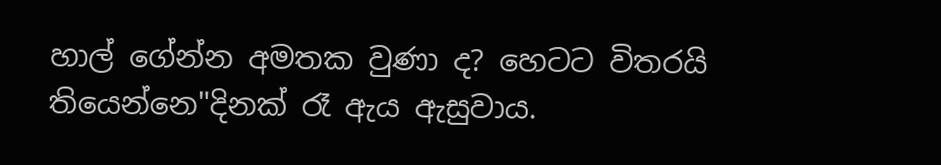හාල් ගේන්න අමතක වුණා ද? හෙටට විතරයි තියෙන්නෙ"දිනක් රෑ ඇය ඇසුවාය.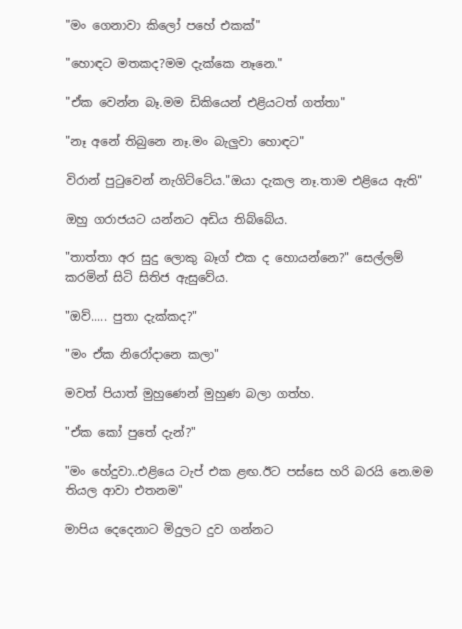"මං ගෙනාවා කිලෝ පහේ එකක්"

"හොඳට මතකද?මම දැක්කෙ නෑනෙ."

"ඒක වෙන්න බෑ.මම ඩිකියෙන් එළියටත් ගත්තා"

"නෑ අනේ තිබුනෙ නෑ.මං බැලුවා හොඳට"

විරාන් පුටුවෙන් නැගිට්ටේය."ඔයා දැකල නෑ.තාම එළියෙ ඇති"

ඔහු ගරාජයට යන්නට අඩිය තිබ්බේය.

"තාත්තා අර සුදු ලොකු බෑග් එක ද හොයන්නෙ?" සෙල්ලම් කරමින් සිටි සිතිජ ඇසුවේය.

"ඔව්..... පුතා දැක්කද?"

"මං ඒක නිරෝදානෙ කලා"

මවත් පියාත් මුහුණෙන් මුහුණ බලා ගත්හ.

"ඒක කෝ පුතේ දැන්?"

"මං හේදුවා..එළියෙ ටැප් එක ළඟ.ඊට පස්සෙ හරි බරයි නෙ.මම තියල ආවා එතනම"

මාපිය දෙදෙනාට මිදුලට දුව ගන්නට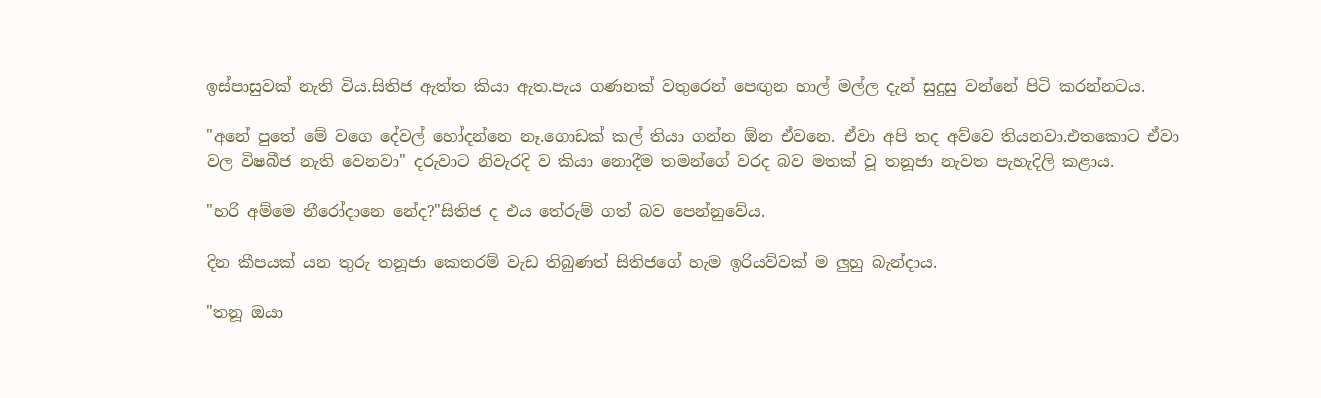ඉස්පාසුවක් නැති විය.සිතිජ ඇත්ත කියා ඇත.පැය ගණනක් වතුරෙන් පෙඟුන හාල් මල්ල දැන් සුදුසු වන්නේ පිටි කරන්නටය.

"අනේ පුතේ මේ වගෙ දේවල් හෝදන්නෙ නෑ.ගොඩක් කල් තියා ගන්න ඕන ඒවනෙ. ඒවා අපි තද අව්වෙ තියනවා.එතකොට ඒවා වල විෂබීජ නැති වෙනවා" දරුවාට නිවැරදි ව කියා නොදීම තමන්ගේ වරද බව මතක් වූ තනූජා නැවත පැහැදිලි කළාය.

"හරි අම්මෙ නීරෝදානෙ නේද?"සිතිජ ද එය තේරුම් ගත් බව පෙන්නුවේය.

දින කීපයක් යන තුරු තනූජා කෙතරම් වැඩ තිබුණත් සිතිජගේ හැම ඉරියව්වක් ම ලුහු බැන්දාය.

"තනූ ඔයා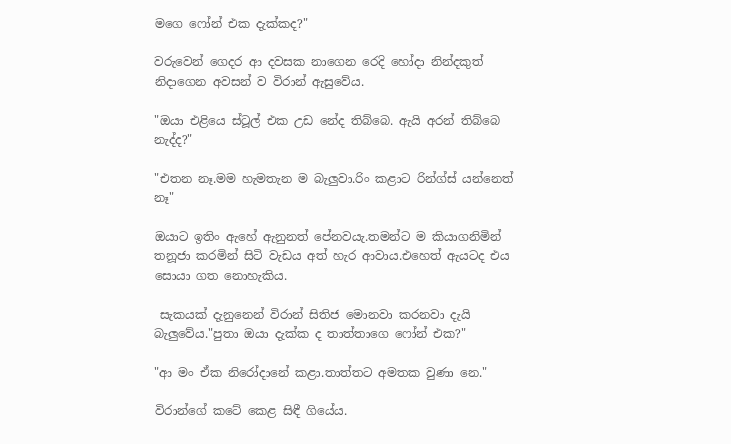මගෙ ෆෝන් එක දැක්කද?"

වරුවෙන් ගෙදර ආ දවසක නාගෙන රෙදි හෝදා නින්දකුත් නිදාගෙන අවසන් ව විරාන් ඇසුවේය.

"ඔයා එළියෙ ස්ටූල් එක උඩ නේද තිබ්බෙ. ඇයි අරන් තිබ්බෙ නැද්ද?"

"එතන නෑ.මම හැමතැන ම බැලුවා.රිං කළාට රින්ග්ස් යන්නෙත් නෑ"

ඔයාට ඉතිං ඇහේ ඇනුනත් පේනවයැ.තමන්ට ම කියාගනිමින් තනූජා කරමින් සිටි වැඩය අත් හැර ආවාය.එහෙත් ඇයටද එය සොයා ගත නොහැකිය.

 සැකයක් දැනුනෙන් විරාන් සිතිජ මොනවා කරනවා දැයි බැලුවේය."පුතා ඔයා දැක්ක ද තාත්තාගෙ ෆෝන් එක?"

"ආ මං ඒක නිරෝදානේ කළා.තාත්තට අමතක වුණා නෙ."

විරාන්ගේ කටේ කෙළ සිඳී ගියේය.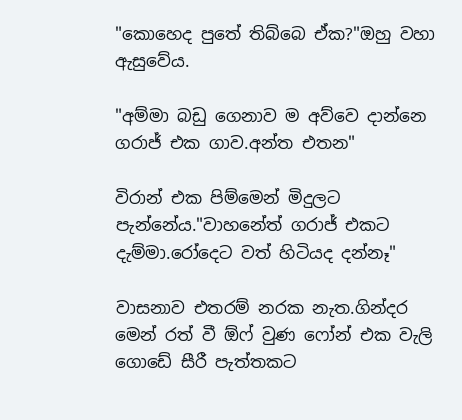"කොහෙද පුතේ තිබ්බෙ ඒක?"ඔහු වහා ඇසුවේය.

"අම්මා බඩු ගෙනාව ම අව්වෙ දාන්නෙ ගරාජ් එක ගාව.අන්ත එතන"

විරාන් එක පිම්මෙන් මිදුලට පැන්නේය."වාහනේත් ගරාජ් එකට දැම්මා.රෝදෙට වත් හිටියද දන්නෑ"

වාසනාව එතරම් නරක නැත.ගින්දර මෙන් රත් වී ඕෆ් වුණ ෆෝන් එක වැලි ගොඩේ සීරී පැත්තකට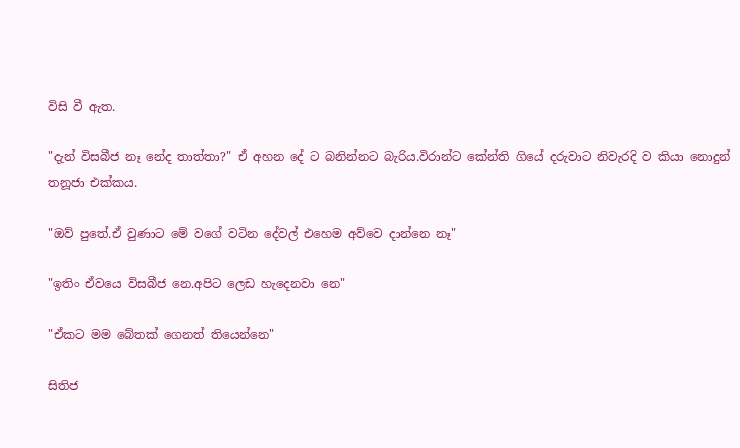විසි වී ඇත.

"දැන් විසබීජ නෑ නේද තාත්තා?" ඒ අහන දේ ට බනින්නට බැරිය.විරාන්ට කේන්ති ගියේ දරුවාට නිවැරදි ව කියා නොදුන් තනූජා එක්කය.

"ඔව් පුතේ.ඒ වුණාට මේ වගේ වටින දේවල් එහෙම අව්වෙ දාන්නෙ නෑ"

"ඉතිං ඒවයෙ විසබීජ නෙ.අපිට ලෙඩ හැදෙනවා නෙ"

"ඒකට මම බේතක් ගෙනත් තියෙන්නෙ"

සිතිජ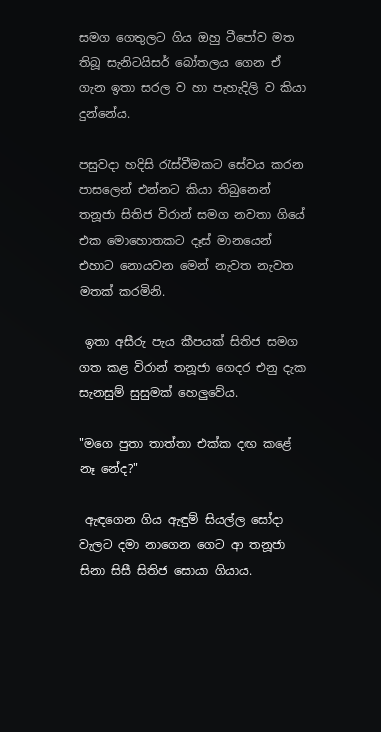සමග ගෙතුලට ගිය ඔහු ටීපෝව මත තිබූ සැනිටයිසර් බෝතලය ගෙන ඒ ගැන ඉතා සරල ව හා පැහැදිලි ව කියා දුන්නේය.

පසුවදා හදිසි රැස්වීමකට සේවය කරන පාසලෙන් එන්නට කියා තිබුනෙන් තනූජා සිතිජ විරාන් සමග නවතා ගියේ එක මොහොතකට දෑස් මානයෙන් එහාට නොයවන මෙන් නැවත නැවත මතක් කරමිනි.

 ඉතා අසීරු පැය කීපයක් සිතිජ සමග ගත කළ විරාන් තනූජා ගෙදර එනු දැක සැනසුම් සුසුමක් හෙලුවේය.

"මගෙ පුතා තාත්තා එක්ක දඟ කළේ නෑ නේද?"

 ඇඳගෙන ගිය ඇඳුම් සියල්ල සෝදා වැලට දමා නාගෙන ගෙට ආ තනූජා සිනා සිසී සිතිජ සොයා ගියාය.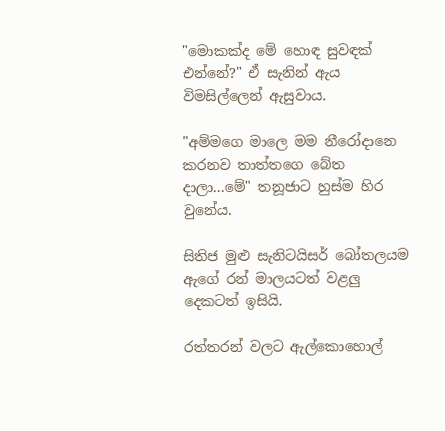"මොකක්ද මේ හොඳ සුවඳක් එන්නේ?" ඒ සැනින් ඇය විමසිල්ලෙන් ඇසුවාය.

"අම්මගෙ මාලෙ මම නීරෝදානෙ කරනව තාත්තගෙ බේත දාලා...මේ" තනූජාට හුස්ම හිර වුනේය.

සිතිජ මුළු සැනිටයිසර් බෝතලයම ඇගේ රන් මාලයටත් වළලු දෙකටත් ඉසියි.

රත්තරන් වලට ඇල්කොහොල්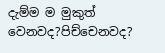දැම්ම ම මුකුත් වෙනවද?පිච්චෙනවද?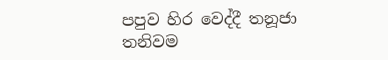පපුව හිර වෙද්දී තනූජා තනිවම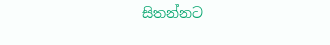සිතන්නට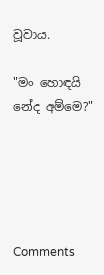වූවාය.

"මං හොඳයි නේද අම්මෙ?"





Comments